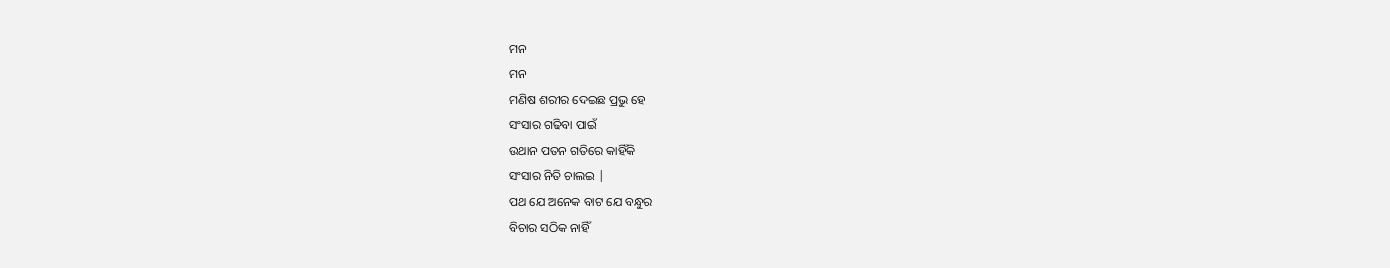ମନ
ମନ
ମଣିଷ ଶରୀର ଦେଇଛ ପ୍ରଭୁ ହେ
ସଂସାର ଗଢିବା ପାଇଁ
ଉଥାନ ପତନ ଗତିରେ କାହିଁକି
ସଂସାର ନିତି ଚାଲଇ |
ପଥ ଯେ ଅନେକ ବାଟ ଯେ ବନ୍ଧୁର
ବିଚାର ସଠିକ ନାହିଁ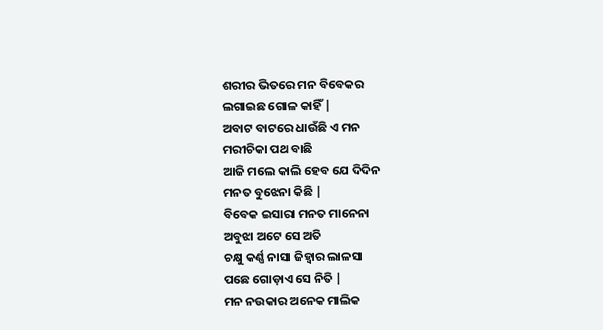ଶରୀର ଭିତରେ ମନ ବିବେକର
ଲଗାଇଛ ଗୋଳ କାହିଁ |
ଅବାଟ ବାଟରେ ଧାଉଁଛି ଏ ମନ
ମରୀଚିକା ପଥ ବାଛି
ଆଜି ମଲେ କାଲି ହେବ ଯେ ଦିଦିନ
ମନତ ବୁଝେନା କିଛି |
ବିବେକ ଇସାରା ମନତ ମାନେନା
ଅବୁଝା ଅଟେ ସେ ଅତି
ଚକ୍ଷୁ କର୍ଣ୍ଣ ନାସା ଜିହ୍ୱାର ଲାଳସା
ପଛେ ଗୋଡ଼ାଏ ସେ ନିତି |
ମନ ନଉକାର ଅନେକ ମାଲିକ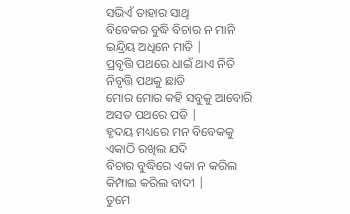ସଭିଏଁ ତାହାର ସାଥି
ବିବେକର ବୁଦ୍ଧି ବିଚାର ନ ମାନି
ଇନ୍ଦ୍ରିୟ ଅଧିନେ ମାତି |
ପ୍ରବୃତ୍ତି ପଥରେ ଧାଇଁ ଥାଏ ନିତି
ନିବୃତ୍ତି ପଥକୁ ଛାଡି
ମୋର ମୋର କହି ସବୁକୁ ଆବୋରି
ଅସତ ପଥରେ ପଡି |
ହୃଦୟ ମଧ୍ୟରେ ମନ ବିବେକକୁ
ଏକାଠି ରଖିଲ ଯଦି
ବିଚାର ବୁଦ୍ଧିରେ ଏକା ନ କରିଲ
କିମ୍ପାଇ କରିଲ ବାଦୀ |
ତୁମେ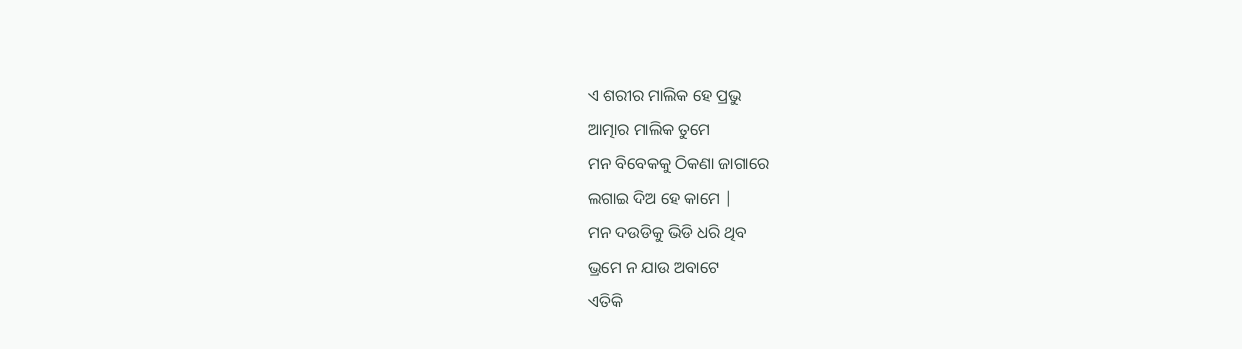ଏ ଶରୀର ମାଲିକ ହେ ପ୍ରଭୁ
ଆତ୍ମାର ମାଲିକ ତୁମେ
ମନ ବିବେକକୁ ଠିକଣା ଜାଗାରେ
ଲଗାଇ ଦିଅ ହେ କାମେ |
ମନ ଦଉଡିକୁ ଭିଡି ଧରି ଥିବ
ଭ୍ରମେ ନ ଯାଉ ଅବାଟେ
ଏତିକି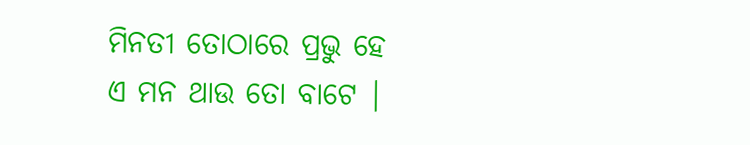ମିନତୀ ତୋଠାରେ ପ୍ରଭୁ ହେ
ଏ ମନ ଥାଉ ତୋ ବାଟେ |